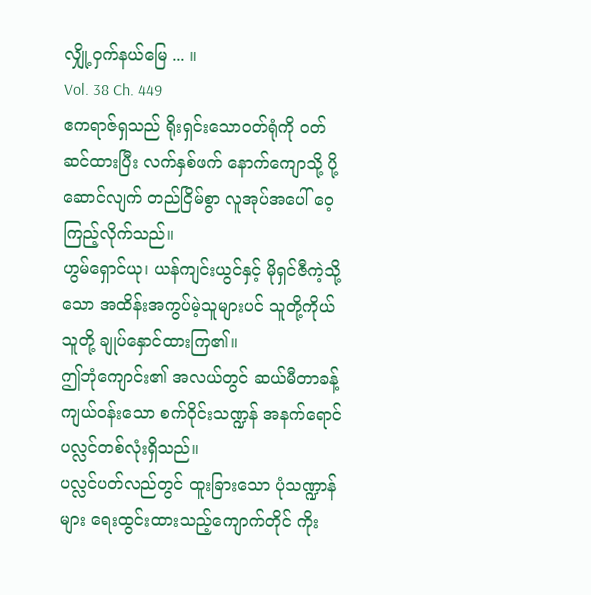လျှို့ဝှက်နယ်မြေ ... ။
Vol. 38 Ch. 449
ဧကရာဇ်ရှသည် ရိုးရှင်းသော၀တ်ရုံကို ၀တ်ဆင်ထားပြီး လက်နှစ်ဖက် နောက်ကျောသို့ ပို့ဆောင်လျက် တည်ငြိမ်စွာ လူအုပ်အပေါ် ဝေ့ကြည့်လိုက်သည်။
ဟွမ်ရှောင်ယု၊ ယန်ကျင်းယွင်နှင့် မိုရှင်ဇီကဲ့သို့သော အထိန်းအကွပ်မဲ့သူများပင် သူတို့ကိုယ်သူတို့ ချုပ်နှောင်ထားကြ၏။
ဤဘုံကျောင်း၏ အလယ်တွင် ဆယ်မီတာခန့်ကျယ်ဝန်းသော စက်ဝိုင်းသဏ္ဍန် အနက်ရောင်ပလ္လင်တစ်လုံးရှိသည်။
ပလ္လင်ပတ်လည်တွင် ထူးခြားသော ပုံသဏ္ဍာန်များ ရေးထွင်းထားသည့်ကျောက်တိုင် ကိုး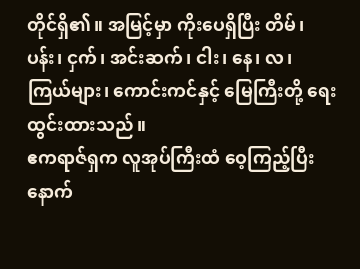တိုင်ရှိ၏။ အမြင့်မှာ ကိုးပေရှိပြီး တိမ်၊ ပန်း၊ ငှက်၊ အင်းဆက်၊ ငါး၊ နေ၊ လ၊ ကြယ်များ၊ ကောင်းကင်နှင့် မြေကြီးတို့ ရေးထွင်းထားသည်။
ဧကရာဇ်ရှက လူအုပ်ကြီးထံ ဝေ့ကြည့်ပြီးနောက်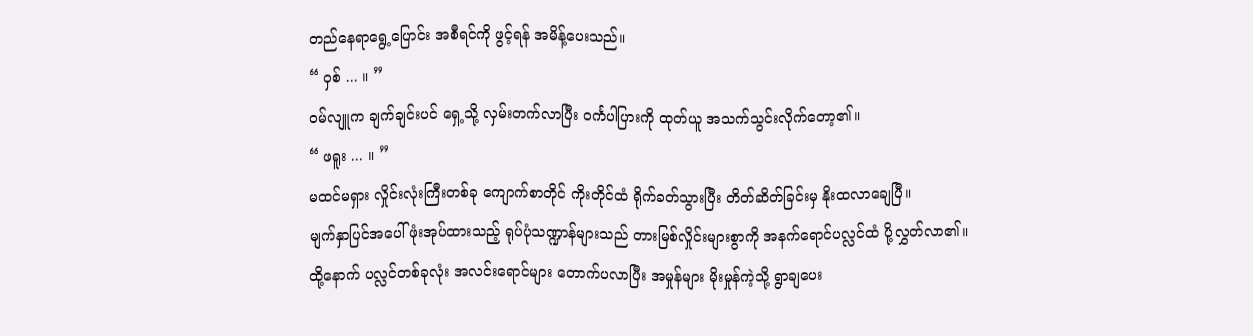တည်နေရာရွေ့ပြောင်း အစီရင်ကို ဖွင့်ရန် အမိန့်ပေးသည်။
“ ဝှစ် ... ။ ”
ဝမ်လျူက ချက်ချင်းပင် ရှေ့သို့ လှမ်းတက်လာပြီး ဝင်္ကပါပြားကို ထုတ်ယူ အသက်သွင်းလိုက်တော့၏။
“ ဖရူး ... ။ ”
မထင်မရှား လှိုင်းလုံးကြီးတစ်ခု ကျောက်စာတိုင် ကိုးတိုင်ထံ ရိုက်ခတ်သွားပြီး တိတ်ဆိတ်ခြင်းမှ နိုးထလာချေပြီ။
မျက်နှာပြင်အပေါ် ဖုံးအုပ်ထားသည့် ရုပ်ပုံသဏ္ဍာန်များသည် တားမြစ်လှိုင်းများစွာကို အနက်ရောင်ပလ္လင်ထံ ပို့လွှတ်လာ၏။
ထို့နောက် ပလ္လင်တစ်ခုလုံး အလင်းရောင်များ တောက်ပလာပြီး အမှုန်များ မိုးမှုန်ကဲ့သို့ ရွာချပေး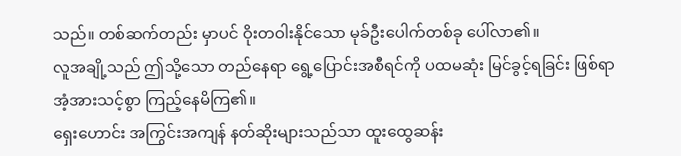သည်။ တစ်ဆက်တည်း မှာပင် ဝိုးတဝါးနိုင်သော မုခ်ဦးပေါက်တစ်ခု ပေါ်လာ၏။
လူအချို့သည် ဤသို့သော တည်နေရာ ရွေ့ပြောင်းအစီရင်ကို ပထမဆုံး မြင်ခွင့်ရခြင်း ဖြစ်ရာ အံ့အားသင့်စွာ ကြည့်နေမိကြ၏။
ရှေးဟောင်း အကြွင်းအကျန် နတ်ဆိုးများသည်သာ ထူးထွေဆန်း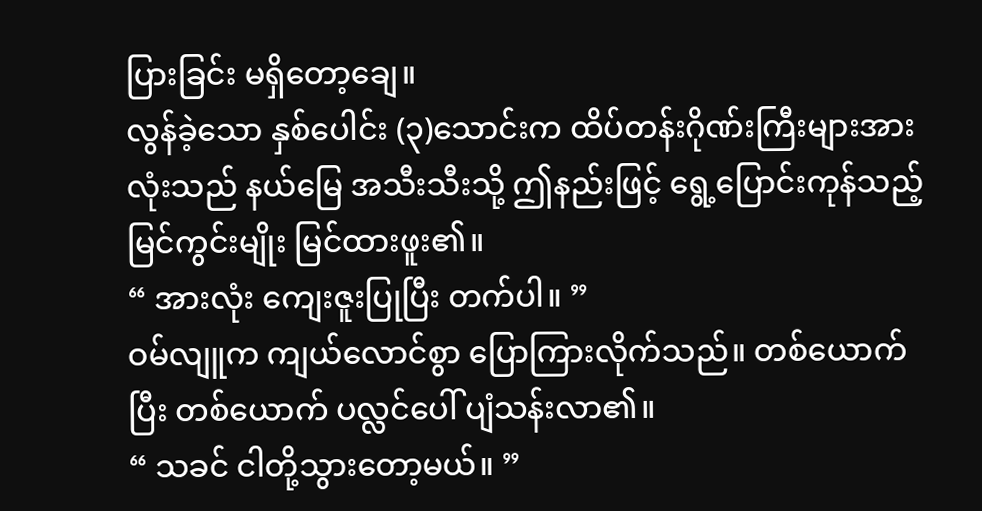ပြားခြင်း မရှိတော့ချေ။
လွန်ခဲ့သော နှစ်ပေါင်း (၃)သောင်းက ထိပ်တန်းဂိုဏ်းကြီးများအားလုံးသည် နယ်မြေ အသီးသီးသို့ ဤနည်းဖြင့် ရွေ့ပြောင်းကုန်သည့် မြင်ကွင်းမျိုး မြင်ထားဖူး၏။
“ အားလုံး ကျေးဇူးပြုပြီး တက်ပါ။ ”
ဝမ်လျူက ကျယ်လောင်စွာ ပြောကြားလိုက်သည်။ တစ်ယောက်ပြီး တစ်ယောက် ပလ္လင်ပေါ် ပျံသန်းလာ၏။
“ သခင် ငါတို့သွားတော့မယ်။ ”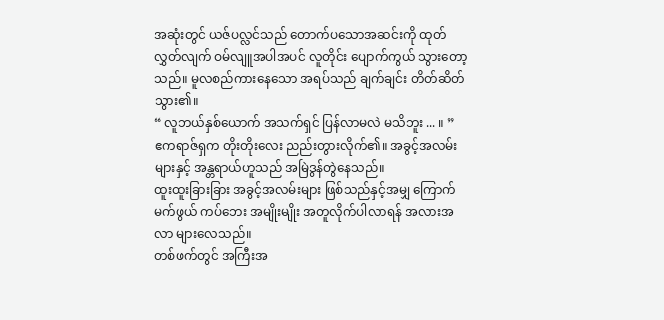အဆုံးတွင် ယဇ်ပလ္လင်သည် တောက်ပသောအဆင်းကို ထုတ်လွှတ်လျက် ဝမ်လျူအပါအပင် လူတိုင်း ပျောက်ကွယ် သွားတော့သည်။ မူလစည်ကားနေသော အရပ်သည် ချက်ချင်း တိတ်ဆိတ်သွား၏။
“ လူဘယ်နှစ်ယောက် အသက်ရှင် ပြန်လာမလဲ မသိဘူး ... ။ ”
ဧကရာဇ်ရှက တိုးတိုးလေး ညည်းတွားလိုက်၏။ အခွင့်အလမ်းများနှင့် အန္တရာယ်ဟူသည် အမြဲဒွန်တွဲနေသည်။
ထူးထူးခြားခြား အခွင့်အလမ်းများ ဖြစ်သည်နှင့်အမျှ ကြောက်မက်ဖွယ် ကပ်ဘေး အမျိုးမျိုး အတူလိုက်ပါလာရန် အလားအလာ များလေသည်။
တစ်ဖက်တွင် အကြီးအ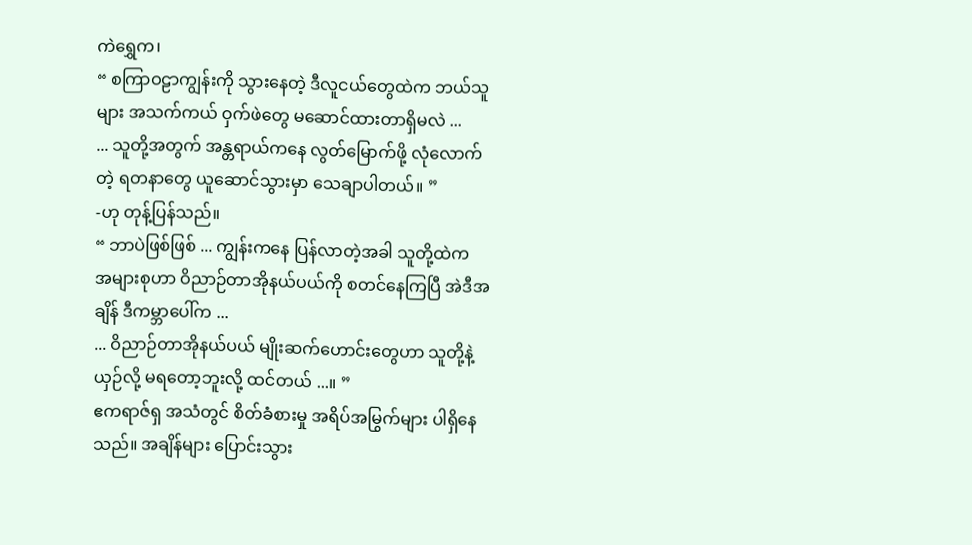ကဲရွှေက၊
“ စကြာဝဠာကျွန်းကို သွားနေတဲ့ ဒီလူငယ်တွေထဲက ဘယ်သူများ အသက်ကယ် ဝှက်ဖဲတွေ မဆောင်ထားတာရှိမလဲ ...
... သူတို့အတွက် အန္တရာယ်ကနေ လွတ်မြောက်ဖို့ လုံလောက်တဲ့ ရတနာတွေ ယူဆောင်သွားမှာ သေချာပါတယ်။ ”
-ဟု တုန့်ပြန်သည်။
“ ဘာပဲဖြစ်ဖြစ် ... ကျွန်းကနေ ပြန်လာတဲ့အခါ သူတို့ထဲက အများစုဟာ ဝိညာဉ်တာအိုနယ်ပယ်ကို စတင်နေကြပြီ အဲဒီအချိန် ဒီကမ္ဘာပေါ်က ...
... ဝိညာဉ်တာအိုနယ်ပယ် မျိုးဆက်ဟောင်းတွေဟာ သူတို့နဲ့ ယှဉ်လို့ မရတော့ဘူးလို့ ထင်တယ် ...။ ”
ဧကရာဇ်ရှ အသံတွင် စိတ်ခံစားမှု အရိပ်အမြွက်များ ပါရှိနေသည်။ အချိန်များ ပြောင်းသွား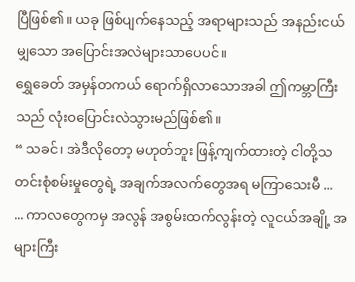ပြီဖြစ်၏။ ယခု ဖြစ်ပျက်နေသည့် အရာများသည် အနည်းငယ်မျှသော အပြောင်းအလဲများသာပေပင်။
ရွှေခေတ် အမှန်တကယ် ရောက်ရှိလာသောအခါ ဤကမ္ဘာကြီးသည် လုံးဝပြောင်းလဲသွားမည်ဖြစ်၏။
“ သခင်၊ အဲဒီလိုတော့ မဟုတ်ဘူး ဖြန့်ကျက်ထားတဲ့ ငါတို့သတင်းစုံစမ်းမှုတွေရဲ့ အချက်အလက်တွေအရ မကြာသေးမီ ...
... ကာလတွေကမှ အလွန် အစွမ်းထက်လွန်းတဲ့ လူငယ်အချို့ အများကြီး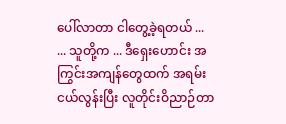ပေါ်လာတာ ငါတွေ့ခဲ့ရတယ် ...
... သူတို့က ... ဒီရှေးဟောင်း အကြွင်းအကျန်တွေထက် အရမ်းငယ်လွန်းပြီး လူတိုင်းဝိညာဉ်တာ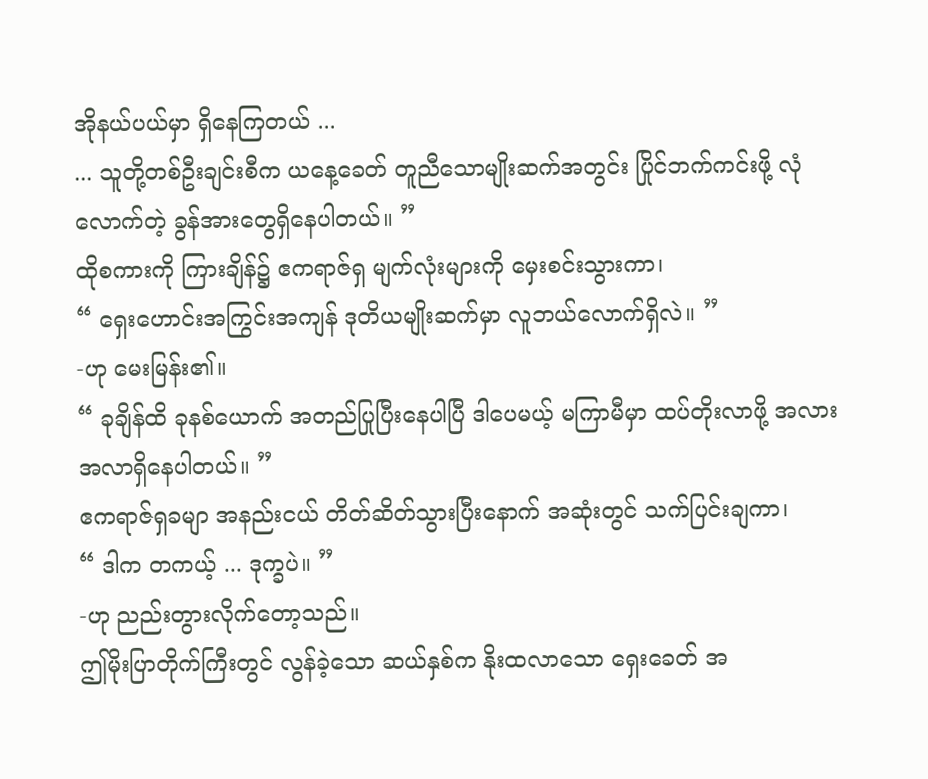အိုနယ်ပယ်မှာ ရှိနေကြတယ် ...
... သူတို့တစ်ဦးချင်းစီက ယနေ့ခေတ် တူညီသောမျိုးဆက်အတွင်း ပြိုင်ဘက်ကင်းဖို့ လုံလောက်တဲ့ ခွန်အားတွေရှိနေပါတယ်။ ”
ထိုစကားကို ကြားချိန်၌ ဧကရာဇ်ရှ မျက်လုံးများကို မှေးစင်းသွားကာ၊
“ ရှေးဟောင်းအကြွင်းအကျန် ဒုတိယမျိုးဆက်မှာ လူဘယ်လောက်ရှိလဲ။ ”
-ဟု မေးမြန်း၏။
“ ခုချိန်ထိ ခုနစ်ယောက် အတည်ပြုပြီးနေပါပြီ ဒါပေမယ့် မကြာမီမှာ ထပ်တိုးလာဖို့ အလားအလာရှိနေပါတယ်။ ”
ဧကရာဇ်ရှခမျာ အနည်းငယ် တိတ်ဆိတ်သွားပြီးနောက် အဆုံးတွင် သက်ပြင်းချကာ၊
“ ဒါက တကယ့် ... ဒုက္ခပဲ။ ”
-ဟု ညည်းတွားလိုက်တော့သည်။
ဤမိုးပြာတိုက်ကြီးတွင် လွန်ခဲ့သော ဆယ်နှစ်က နိုးထလာသော ရှေးခေတ် အ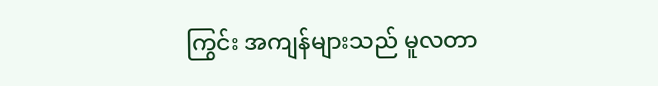ကြွင်း အကျန်များသည် မူလတာ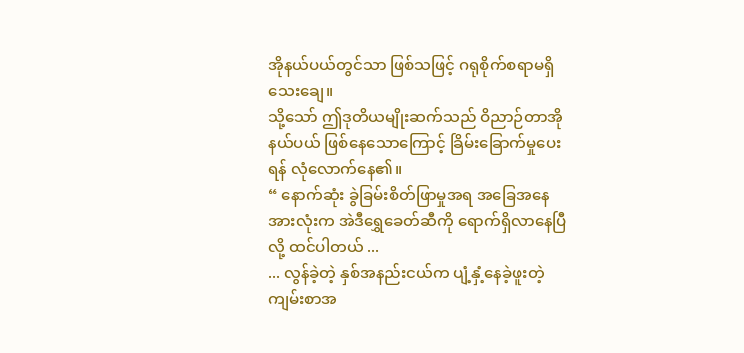အိုနယ်ပယ်တွင်သာ ဖြစ်သဖြင့် ဂရုစိုက်စရာမရှိသေးချေ။
သို့သော် ဤဒုတိယမျိုးဆက်သည် ဝိညာဉ်တာအိုနယ်ပယ် ဖြစ်နေသောကြောင့် ခြိမ်းခြောက်မှုပေးရန် လုံလောက်နေ၏။
“ နောက်ဆုံး ခွဲခြမ်းစိတ်ဖြာမှုအရ အခြေအနေအားလုံးက အဲဒီရွှေခေတ်ဆီကို ရောက်ရှိလာနေပြီလို့ ထင်ပါတယ် ...
... လွန်ခဲ့တဲ့ နှစ်အနည်းငယ်က ပျံ့နှံ့နေခဲ့ဖူးတဲ့ကျမ်းစာအ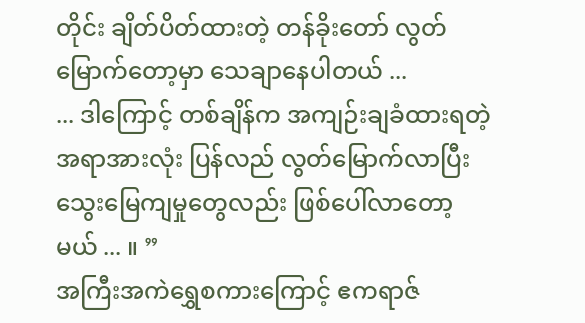တိုင်း ချိတ်ပိတ်ထားတဲ့ တန်ခိုးတော် လွတ်မြောက်တော့မှာ သေချာနေပါတယ် ...
... ဒါကြောင့် တစ်ချိန်က အကျဉ်းချခံထားရတဲ့ အရာအားလုံး ပြန်လည် လွတ်မြောက်လာပြီး သွေးမြေကျမှုတွေလည်း ဖြစ်ပေါ်လာတော့မယ် ... ။ ”
အကြီးအကဲရွှေစကားကြောင့် ဧကရာဇ်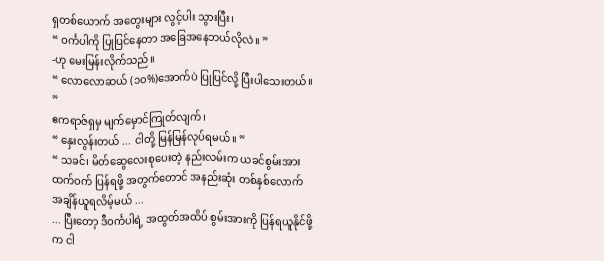ရှတစ်ယောက် အတွေးများ လွင့်ပါး သွားပြီး၊
“ ဝင်္ကပါကို ပြုပြင်နေတာ အခြေအနေဘယ်လိုလဲ။ ”
-ဟု မေးမြန်းလိုက်သည်။
“ လောလောဆယ် (၁၀%)အောက်ပဲ ပြုပြင်လို့ ပြီးပါသေးတယ်။ ”
ဧကရာဇ်ရှမှ မျက်မှောင်ကြုတ်လျက်၊
“ နှေးလွန်းတယ် ... ငါတို့ မြန်မြန်လုပ်ရမယ်။ ”
“ သခင်၊ မိတ်ဆွေလေးစုပေးတဲ့ နည်းလမ်းက ယခင်စွမ်းအားထက်ဝက် ပြန်ရဖို့ အတွက်တောင် အနည်းဆုံး တစ်နှစ်လောက် အချိန်ယူရလိမ့်မယ် ...
... ပြီးတော့ ဒီဝင်္ကပါရဲ့ အထွတ်အထိပ် စွမ်းအားကို ပြန်ရယူနိုင်ဖို့က ငါ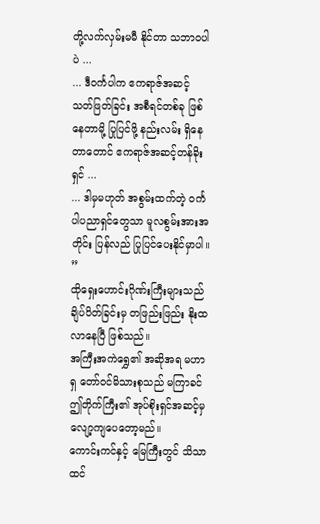တို့လက်လှမ်းမမီ နိုင်တာ သဘာဝပါပဲ ...
... ဒီဝင်္ကပါက ဧကရာဇ်အဆင့် သတ်ဖြတ်ခြင်း အစီရင်တစ်ခု ဖြစ်နေတာမို့ ပြုပြင်ဖို့ နည်းလမ်း ရှိနေတာတောင် ဧကရာဇ်အဆင့်တန်ခိုးရှင် ...
... ဒါမှမဟုတ် အစွမ်းထက်တဲ့ ဝင်္ကပါပညာရှင်တွေသာ မူလစွမ်းအားအတိုင်း ပြန်လည် ပြုပြင်ပေးနိုင်မှာပါ။ ”
ထိုရှေးဟောင်းဂိုဏ်းကြီးများသည် ချိပ်ပိတ်ခြင်းမှ တဖြည်းဖြည်း နိုးထလာနေပြီ ဖြစ်သည်။
အကြီးအကဲရွှေ၏ အဆိုအရ မဟာရှ တော်ဝင်မိသားစုသည် မကြာခင်ဤတိုက်ကြီး၏ အုပ်စိုးရှင်အဆင့်မှ လျော့ကျပေတော့မည်။
ကောင်းကင်နှင့် မြေကြီးတွင် သိသာထင်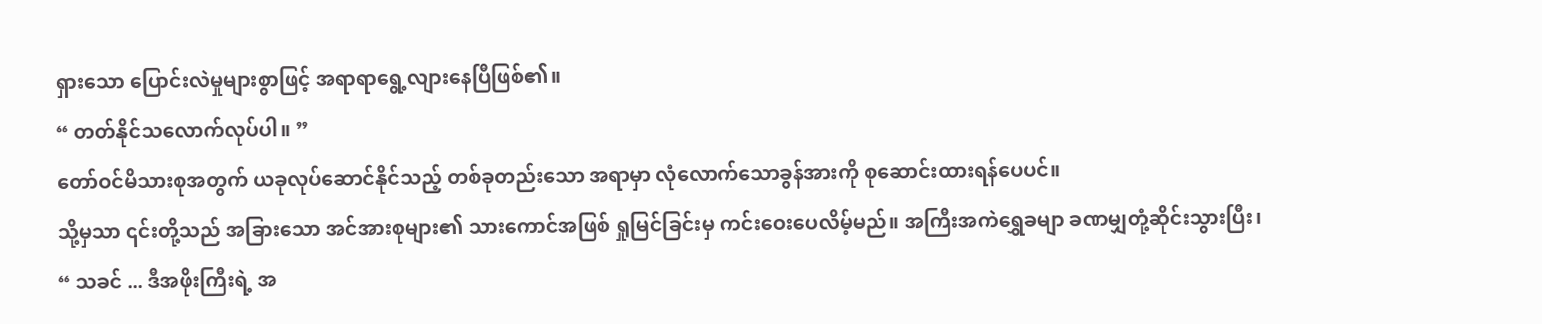ရှားသော ပြောင်းလဲမှုများစွာဖြင့် အရာရာရွေ့လျားနေပြီဖြစ်၏။
“ တတ်နိုင်သလောက်လုပ်ပါ။ ”
တော်ဝင်မိသားစုအတွက် ယခုလုပ်ဆောင်နိုင်သည့် တစ်ခုတည်းသော အရာမှာ လုံလောက်သောခွန်အားကို စုဆောင်းထားရန်ပေပင်။
သို့မှသာ ၎င်းတို့သည် အခြားသော အင်အားစုများ၏ သားကောင်အဖြစ် ရှုမြင်ခြင်းမှ ကင်းဝေးပေလိမ့်မည်။ အကြီးအကဲရွှေခမျာ ခဏမျှတုံ့ဆိုင်းသွားပြီး၊
“ သခင် ... ဒီအဖိုးကြီးရဲ့ အ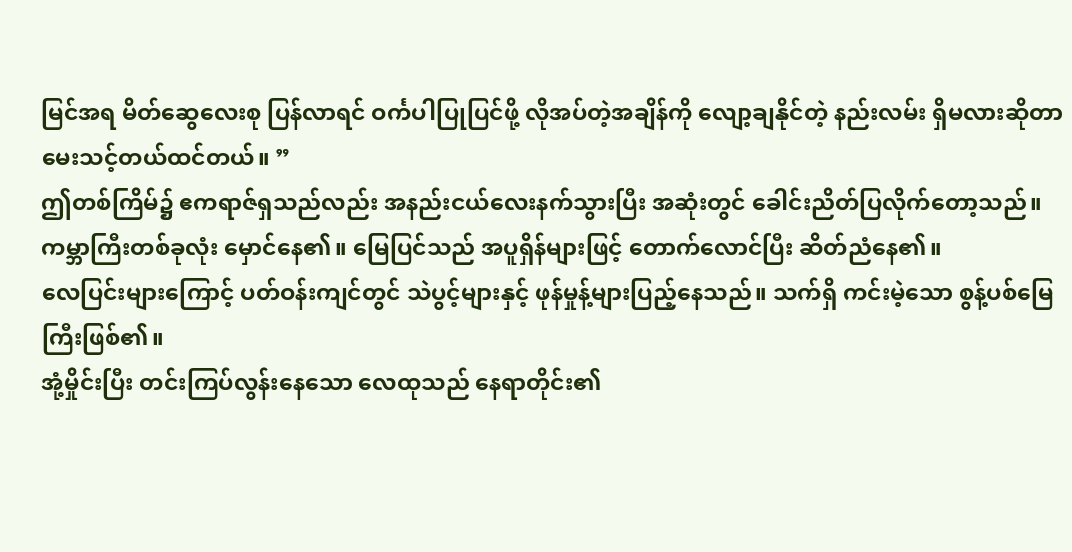မြင်အရ မိတ်ဆွေလေးစု ပြန်လာရင် ဝင်္ကပါပြုပြင်ဖို့ လိုအပ်တဲ့အချိန်ကို လျော့ချနိုင်တဲ့ နည်းလမ်း ရှိမလားဆိုတာ မေးသင့်တယ်ထင်တယ်။ ”
ဤတစ်ကြိမ်၌ ဧကရာဇ်ရှသည်လည်း အနည်းငယ်လေးနက်သွားပြီး အဆုံးတွင် ခေါင်းညိတ်ပြလိုက်တော့သည်။
ကမ္ဘာကြီးတစ်ခုလုံး မှောင်နေ၏။ မြေပြင်သည် အပူရှိန်များဖြင့် တောက်လောင်ပြီး ဆိတ်ညံနေ၏။
လေပြင်းများကြောင့် ပတ်ဝန်းကျင်တွင် သဲပွင့်များနှင့် ဖုန်မှုန့်များပြည့်နေသည်။ သက်ရှိ ကင်းမဲ့သော စွန့်ပစ်မြေကြီးဖြစ်၏။
အုံ့မှိုင်းပြီး တင်းကြပ်လွန်းနေသော လေထုသည် နေရာတိုင်း၏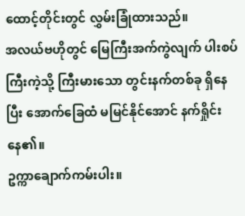ထောင့်တိုင်းတွင် လွှမ်းခြုံထားသည်။
အလယ်ဗဟိုတွင် မြေကြီးအက်ကွဲလျက် ပါးစပ်ကြီးကဲ့သို့ ကြီးမားသော တွင်းနက်တစ်ခု ရှိနေပြီး အောက်ခြေထံ မမြင်နိုင်အောင် နက်ရှိုင်းနေ၏။
ဥက္ကာချောက်ကမ်းပါး။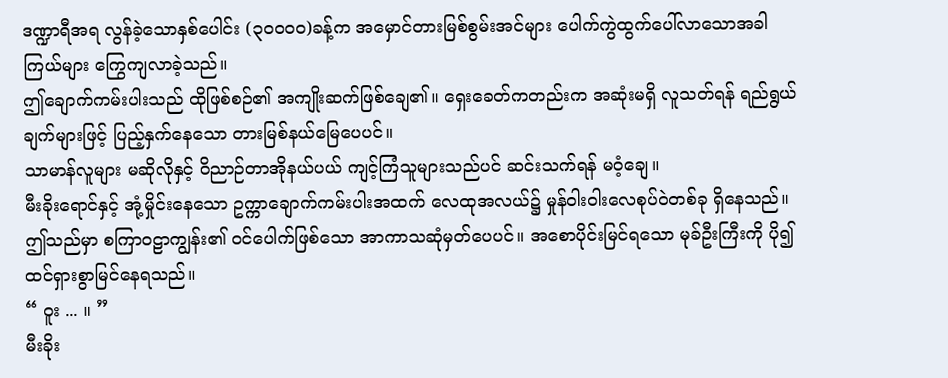ဒဏ္ဍာရီအရ လွန်ခဲ့သောနှစ်ပေါင်း (၃၀၀၀၀)ခန့်က အမှောင်တားမြစ်စွမ်းအင်များ ပေါက်ကွဲထွက်ပေါ်လာသောအခါ ကြယ်များ ကြွေကျလာခဲ့သည်။
ဤချောက်ကမ်းပါးသည် ထိုဖြစ်စဉ်၏ အကျိုးဆက်ဖြစ်ချေ၏။ ရှေးခေတ်ကတည်းက အဆုံးမရှိ လူသတ်ရန် ရည်ရွယ်ချက်များဖြင့် ပြည့်နှက်နေသော တားမြစ်နယ်မြေပေပင်။
သာမာန်လူများ မဆိုလိုနှင့် ဝိညာဉ်တာအိုနယ်ပယ် ကျင့်ကြံသူများသည်ပင် ဆင်းသက်ရန် မဝံ့ချေ။
မီးခိုးရောင်နှင့် အုံ့မှိုင်းနေသော ဥက္ကာချောက်ကမ်းပါးအထက် လေထုအလယ်၌ မှုန်ဝါးဝါးလေစုပ်ဝဲတစ်ခု ရှိနေသည်။
ဤသည်မှာ စကြာဝဠာကျွန်း၏ ဝင်ပေါက်ဖြစ်သော အာကာသဆုံမှတ်ပေပင်။ အစောပိုင်းမြင်ရသော မုခ်ဦးကြီးကို ပို၍ ထင်ရှားစွာမြင်နေရသည်။
“ ဝူး ... ။ ”
မီးခိုး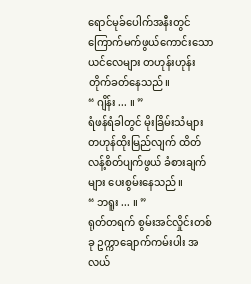ရောင်မုခ်ပေါက်အနီးတွင် ကြောက်မက်ဖွယ်ကောင်းသော ယင်လေများ တဟုန်းဟုန်း တိုက်ခတ်နေသည်။
“ ဂျိန်း ... ။ ”
ရံဖန်ရံခါတွင် မိုးခြိမ်းသံများ တဟုန်ထိုးမြည်လျက် ထိတ်လန့်စိတ်ပျက်ဖွယ် ခံစားချက်များ ပေးစွမ်းနေသည်။
“ ဘရူး ... ။ ”
ရုတ်တရက် စွမ်းအင်လှိုင်းတစ်ခု ဥက္ကာချောက်ကမ်းပါး အလယ်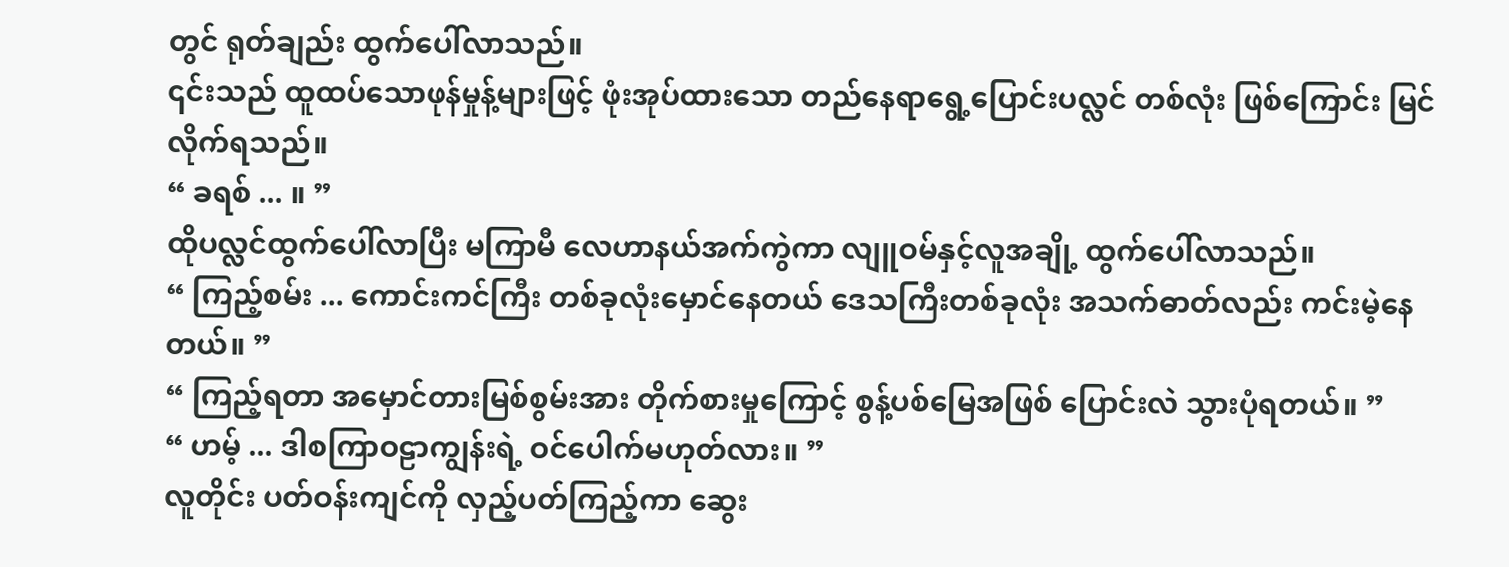တွင် ရုတ်ချည်း ထွက်ပေါ်လာသည်။
၎င်းသည် ထူထပ်သောဖုန်မှုန့်များဖြင့် ဖုံးအုပ်ထားသော တည်နေရာရွေ့ပြောင်းပလ္လင် တစ်လုံး ဖြစ်ကြောင်း မြင်လိုက်ရသည်။
“ ခရစ် ... ။ ”
ထိုပလ္လင်ထွက်ပေါ်လာပြီး မကြာမီ လေဟာနယ်အက်ကွဲကာ လျူဝမ်နှင့်လူအချို့ ထွက်ပေါ်လာသည်။
“ ကြည့်စမ်း ... ကောင်းကင်ကြီး တစ်ခုလုံးမှောင်နေတယ် ဒေသကြီးတစ်ခုလုံး အသက်ဓာတ်လည်း ကင်းမဲ့နေတယ်။ ”
“ ကြည့်ရတာ အမှောင်တားမြစ်စွမ်းအား တိုက်စားမှုကြောင့် စွန့်ပစ်မြေအဖြစ် ပြောင်းလဲ သွားပုံရတယ်။ ”
“ ဟမ့် ... ဒါစကြာဝဠာကျွန်းရဲ့ ဝင်ပေါက်မဟုတ်လား။ ”
လူတိုင်း ပတ်ဝန်းကျင်ကို လှည့်ပတ်ကြည့်ကာ ဆွေး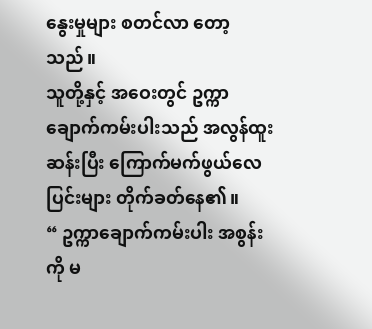နွေးမှုများ စတင်လာ တော့သည်။
သူတို့နှင့် အဝေးတွင် ဥက္ကာချောက်ကမ်းပါးသည် အလွန်ထူးဆန်းပြီး ကြောက်မက်ဖွယ်လေပြင်းများ တိုက်ခတ်နေ၏။
“ ဥက္ကာချောက်ကမ်းပါး အစွန်းကို မ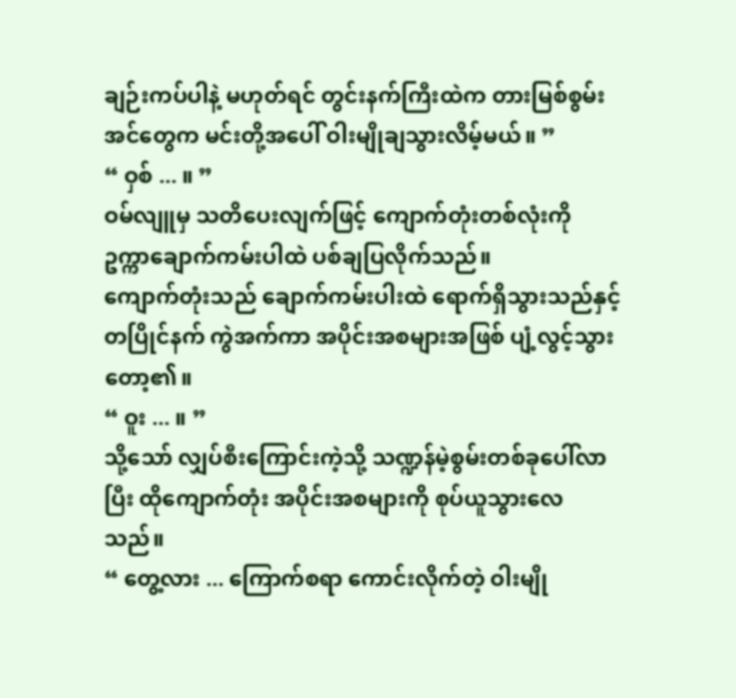ချဉ်းကပ်ပါနဲ့ မဟုတ်ရင် တွင်းနက်ကြီးထဲက တားမြစ်စွမ်းအင်တွေက မင်းတို့အပေါ် ဝါးမျိုချသွားလိမ့်မယ်။ ”
“ ဝှစ် ... ။ ”
ဝမ်လျူမှ သတိပေးလျက်ဖြင့် ကျောက်တုံးတစ်လုံးကို ဥက္ကာချောက်ကမ်းပါထဲ ပစ်ချပြလိုက်သည်။
ကျောက်တုံးသည် ချောက်ကမ်းပါးထဲ ရောက်ရှိသွားသည်နှင့်တပြိုင်နက် ကွဲအက်ကာ အပိုင်းအစများအဖြစ် ပျံ့လွင့်သွားတော့၏။
“ ဝူး ... ။ ”
သို့သော် လျှပ်စီးကြောင်းကဲ့သို့ သဏ္ဍန်မဲ့စွမ်းတစ်ခုပေါ်လာပြီး ထိုကျောက်တုံး အပိုင်းအစများကို စုပ်ယူသွားလေသည်။
“ တွေ့လား ... ကြောက်စရာ ကောင်းလိုက်တဲ့ ဝါးမျို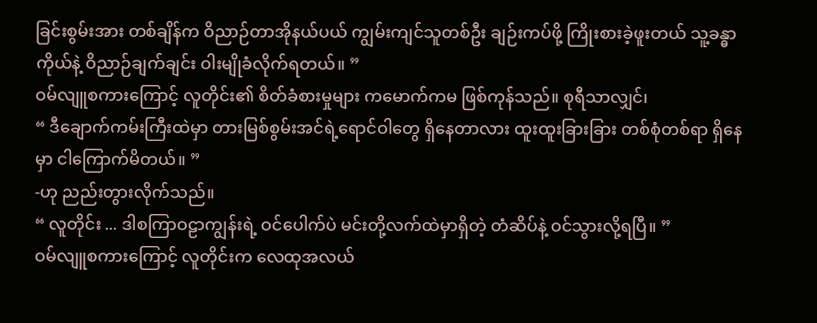ခြင်းစွမ်းအား တစ်ချိန်က ဝိညာဉ်တာအိုနယ်ပယ် ကျွမ်းကျင်သူတစ်ဦး ချဉ်းကပ်ဖို့ ကြိုးစားခဲ့ဖူးတယ် သူ့ခန္ဓာကိုယ်နဲ့ ဝိညာဉ်ချက်ချင်း ဝါးမျိုခံလိုက်ရတယ်။ ”
ဝမ်လျူစကားကြောင့် လူတိုင်း၏ စိတ်ခံစားမှုများ ကမောက်ကမ ဖြစ်ကုန်သည်။ စုရီသာလျှင်၊
“ ဒီချောက်ကမ်းကြီးထဲမှာ တားမြစ်စွမ်းအင်ရဲ့ရောင်ဝါတွေ ရှိနေတာလား ထူးထူးခြားခြား တစ်စုံတစ်ရာ ရှိနေမှာ ငါကြောက်မိတယ်။ ”
-ဟု ညည်းတွားလိုက်သည်။
“ လူတိုင်း ... ဒါစကြာဝဠာကျွန်းရဲ့ ဝင်ပေါက်ပဲ မင်းတို့လက်ထဲမှာရှိတဲ့ တံဆိပ်နဲ့ ဝင်သွားလို့ရပြီ။ ”
ဝမ်လျူစကားကြောင့် လူတိုင်းက လေထုအလယ်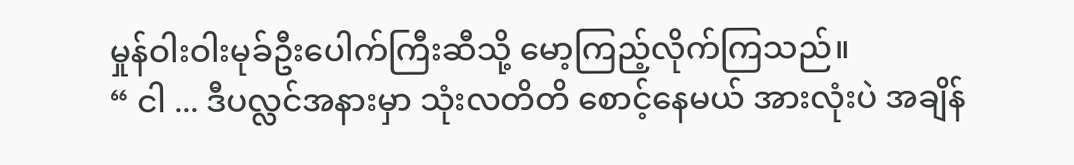မှုန်ဝါးဝါးမုခ်ဦးပေါက်ကြီးဆီသို့ မော့ကြည့်လိုက်ကြသည်။
“ ငါ ... ဒီပလ္လင်အနားမှာ သုံးလတိတိ စောင့်နေမယ် အားလုံးပဲ အချိန်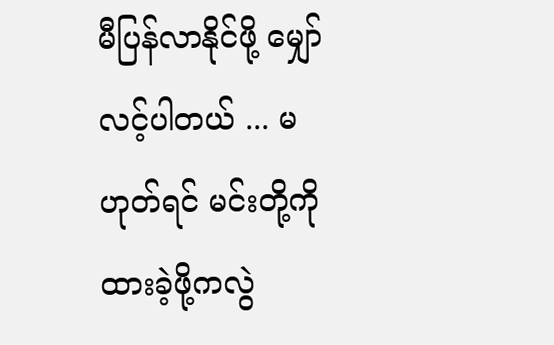မီပြန်လာနိုင်ဖို့ မျှော်လင့်ပါတယ် ... မဟုတ်ရင် မင်းတို့ကို ထားခဲ့ဖို့ကလွဲ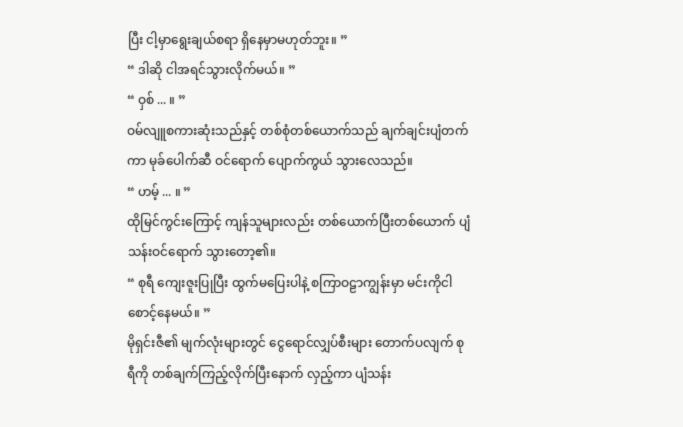ပြီး ငါ့မှာရွေးချယ်စရာ ရှိနေမှာမဟုတ်ဘူး။ ”
“ ဒါဆို ငါအရင်သွားလိုက်မယ်။ ”
“ ဝှစ် ... ။ ”
ဝမ်လျူစကားဆုံးသည်နှင့် တစ်စုံတစ်ယောက်သည် ချက်ချင်းပျံတက်ကာ မုခ်ပေါက်ဆီ ဝင်ရောက် ပျောက်ကွယ် သွားလေသည်။
“ ဟမ့် ... ။ ”
ထိုမြင်ကွင်းကြောင့် ကျန်သူများလည်း တစ်ယောက်ပြီးတစ်ယောက် ပျံသန်းဝင်ရောက် သွားတော့၏။
“ စုရီ ကျေးဇူးပြုပြီး ထွက်မပြေးပါနဲ့ စကြာဝဠာကျွန်းမှာ မင်းကိုငါစောင့်နေမယ်။ ”
မိုရှင်းဇီ၏ မျက်လုံးများတွင် ငွေရောင်လျှပ်စီးများ တောက်ပလျက် စုရီကို တစ်ချက်ကြည့်လိုက်ပြီးနောက် လှည့်ကာ ပျံသန်း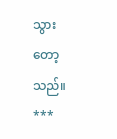သွားတော့သည်။
***